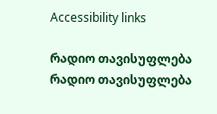Accessibility links

რადიო თავისუფლება რადიო თავისუფლება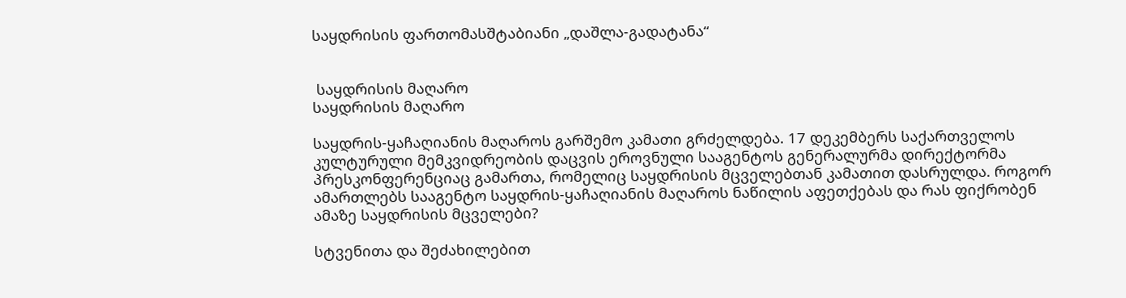საყდრისის ფართომასშტაბიანი „დაშლა-გადატანა“


 საყდრისის მაღარო
საყდრისის მაღარო

საყდრის-ყაჩაღიანის მაღაროს გარშემო კამათი გრძელდება. 17 დეკემბერს საქართველოს კულტურული მემკვიდრეობის დაცვის ეროვნული სააგენტოს გენერალურმა დირექტორმა პრესკონფერენციაც გამართა, რომელიც საყდრისის მცველებთან კამათით დასრულდა. როგორ ამართლებს სააგენტო საყდრის-ყაჩაღიანის მაღაროს ნაწილის აფეთქებას და რას ფიქრობენ ამაზე საყდრისის მცველები?

სტვენითა და შეძახილებით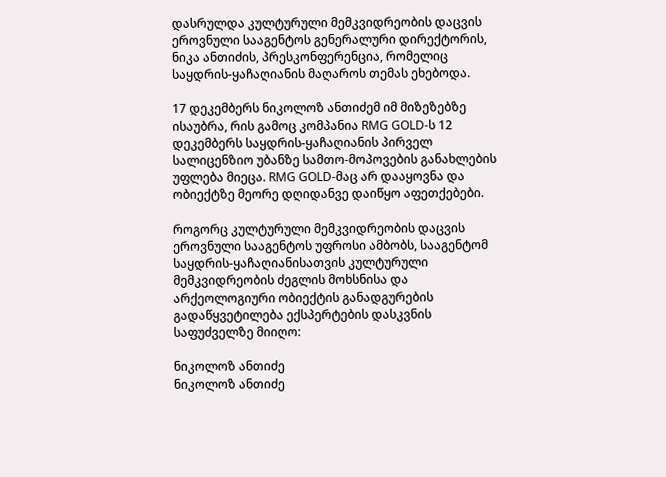დასრულდა კულტურული მემკვიდრეობის დაცვის ეროვნული სააგენტოს გენერალური დირექტორის, ნიკა ანთიძის, პრესკონფერენცია, რომელიც საყდრის-ყაჩაღიანის მაღაროს თემას ეხებოდა.

17 დეკემბერს ნიკოლოზ ანთიძემ იმ მიზეზებზე ისაუბრა, რის გამოც კომპანია RMG GOLD-ს 12 დეკემბერს საყდრის-ყაჩაღიანის პირველ სალიცენზიო უბანზე სამთო-მოპოვების განახლების უფლება მიეცა. RMG GOLD-მაც არ დააყოვნა და ობიექტზე მეორე დღიდანვე დაიწყო აფეთქებები.

როგორც კულტურული მემკვიდრეობის დაცვის ეროვნული სააგენტოს უფროსი ამბობს, სააგენტომ საყდრის-ყაჩაღიანისათვის კულტურული მემკვიდრეობის ძეგლის მოხსნისა და არქეოლოგიური ობიექტის განადგურების გადაწყვეტილება ექსპერტების დასკვნის საფუძველზე მიიღო:

ნიკოლოზ ანთიძე
ნიკოლოზ ანთიძე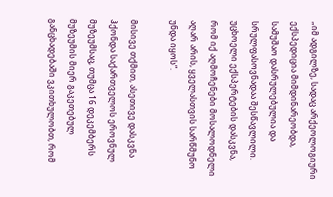„იმ ადგილზე, სადაც არქეოლოგიური ექსპედიცია მიმდინარეობდა, სამუშაო დასრულებულია და სრულფასოვნადაა შესწავლილი. უცხოელი ექსპერტების დასკვნა, რომ იქ აღმოჩენები მოსალოდნელი აღარ არის, ყველასთვის სარწმუნო უნდა იყოს“.

მისივე თქმით, ასეთივე დასკვნა ჰქონდა საქართველოს ეროვნულ მუზეუმსაც, თუმცა 16 დეკემბერს მუზეუმის მიერ გაკეთებულ განცხადებაში ვკითხულობთ, რომ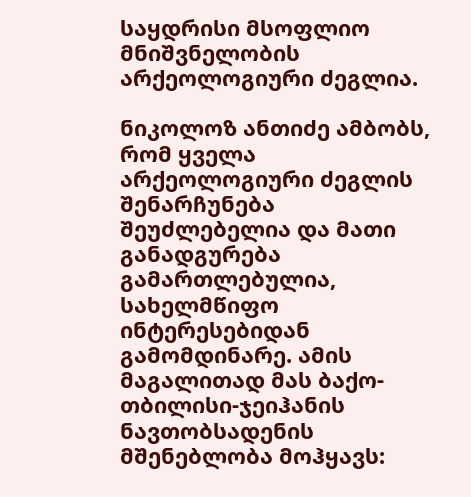საყდრისი მსოფლიო მნიშვნელობის არქეოლოგიური ძეგლია.

ნიკოლოზ ანთიძე ამბობს, რომ ყველა არქეოლოგიური ძეგლის შენარჩუნება შეუძლებელია და მათი განადგურება გამართლებულია, სახელმწიფო ინტერესებიდან გამომდინარე. ამის მაგალითად მას ბაქო-თბილისი-ჯეიჰანის ნავთობსადენის მშენებლობა მოჰყავს: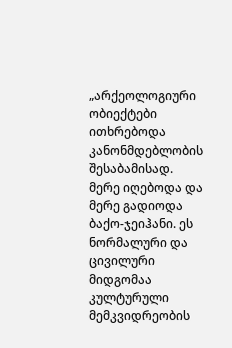„არქეოლოგიური ობიექტები ითხრებოდა კანონმდებლობის შესაბამისად. მერე იღებოდა და მერე გადიოდა ბაქო-ჯეიჰანი. ეს ნორმალური და ცივილური მიდგომაა კულტურული მემკვიდრეობის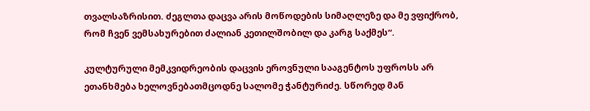თვალსაზრისით. ძეგლთა დაცვა არის მოწოდების სიმაღლეზე და მე ვფიქრობ, რომ ჩვენ ვემსახურებით ძალიან კეთილშობილ და კარგ საქმეს“.

კულტურული მემკვიდრეობის დაცვის ეროვნული სააგენტოს უფროსს არ ეთანხმება ხელოვნებათმცოდნე სალომე ჭანტურიძე. სწორედ მან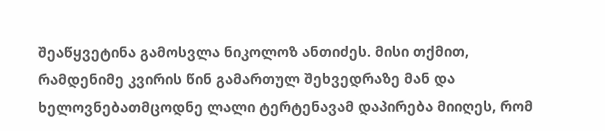შეაწყვეტინა გამოსვლა ნიკოლოზ ანთიძეს. მისი თქმით, რამდენიმე კვირის წინ გამართულ შეხვედრაზე მან და ხელოვნებათმცოდნე ლალი ტერტენავამ დაპირება მიიღეს, რომ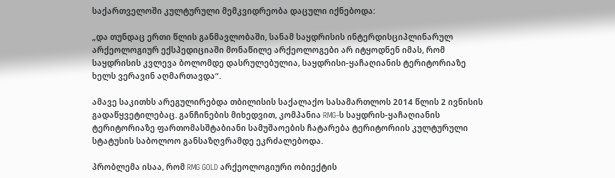საქართველოში კულტურული მემკვიდრეობა დაცული იქნებოდა:

„და თუნდაც ერთი წლის განმავლობაში, სანამ საყდრისის ინტერდისციპლინარულ არქეოლოგიურ ექსპედიციაში მონაწილე არქეოლოგები არ იტყოდნენ იმას, რომ საყდრისის კვლევა ბოლომდე დასრულებულია, საყდრისი-ყაჩაღიანის ტერიტორიაზე ხელს ვერავინ აღმართავდა“.

ამავე საკითხს არეგულირებდა თბილისის საქალაქო სასამართლოს 2014 წლის 2 ივნისის გადაწყვეტილებაც. განჩინების მიხედვით, კომპანია RMG-ს საყდრის-ყაჩაღიანის ტერიტორიაზე ფართომასშტაბიანი სამუშაოების ჩატარება ტერიტორიის კულტურული სტატუსის საბოლოო განსაზღვრამდე ეკრძალებოდა.

პრობლემა ისაა, რომ RMG GOLD არქეოლოგიური ობიექტის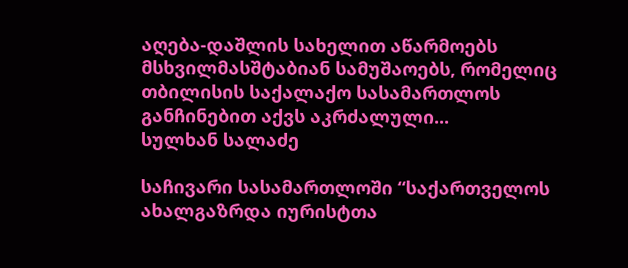აღება-დაშლის სახელით აწარმოებს მსხვილმასშტაბიან სამუშაოებს, რომელიც თბილისის საქალაქო სასამართლოს განჩინებით აქვს აკრძალული...
სულხან სალაძე

საჩივარი სასამართლოში “საქართველოს ახალგაზრდა იურისტთა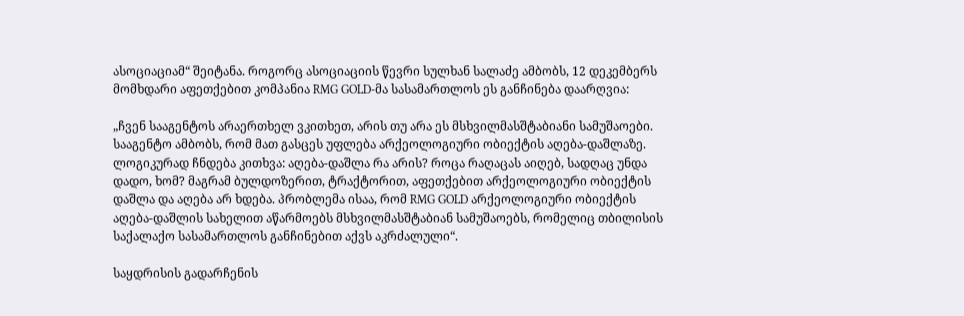ასოციაციამ“ შეიტანა. როგორც ასოციაციის წევრი სულხან სალაძე ამბობს, 12 დეკემბერს მომხდარი აფეთქებით კომპანია RMG GOLD-მა სასამართლოს ეს განჩინება დაარღვია:

„ჩვენ სააგენტოს არაერთხელ ვკითხეთ, არის თუ არა ეს მსხვილმასშტაბიანი სამუშაოები. სააგენტო ამბობს, რომ მათ გასცეს უფლება არქეოლოგიური ობიექტის აღება-დაშლაზე. ლოგიკურად ჩნდება კითხვა: აღება-დაშლა რა არის? როცა რაღაცას აიღებ, სადღაც უნდა დადო, ხომ? მაგრამ ბულდოზერით, ტრაქტორით, აფეთქებით არქეოლოგიური ობიექტის დაშლა და აღება არ ხდება. პრობლემა ისაა, რომ RMG GOLD არქეოლოგიური ობიექტის აღება-დაშლის სახელით აწარმოებს მსხვილმასშტაბიან სამუშაოებს, რომელიც თბილისის საქალაქო სასამართლოს განჩინებით აქვს აკრძალული“.

საყდრისის გადარჩენის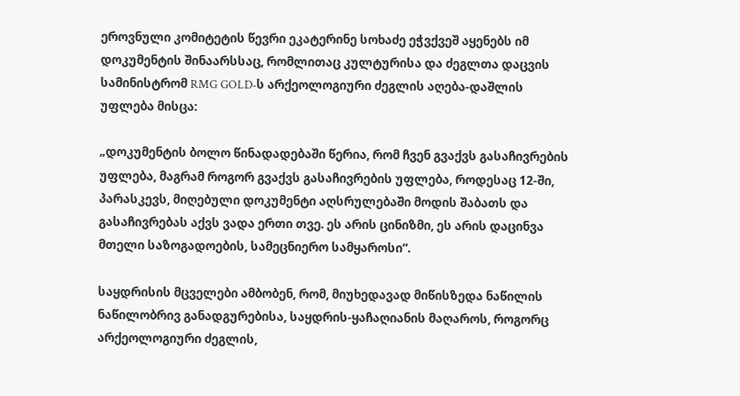ეროვნული კომიტეტის წევრი ეკატერინე სოხაძე ეჭვქვეშ აყენებს იმ დოკუმენტის შინაარსსაც, რომლითაც კულტურისა და ძეგლთა დაცვის სამინისტრომ RMG GOLD-ს არქეოლოგიური ძეგლის აღება-დაშლის უფლება მისცა:

„დოკუმენტის ბოლო წინადადებაში წერია, რომ ჩვენ გვაქვს გასაჩივრების უფლება, მაგრამ როგორ გვაქვს გასაჩივრების უფლება, როდესაც 12-ში, პარასკევს, მიღებული დოკუმენტი აღსრულებაში მოდის შაბათს და გასაჩივრებას აქვს ვადა ერთი თვე. ეს არის ცინიზმი, ეს არის დაცინვა მთელი საზოგადოების, სამეცნიერო სამყაროსი“.

საყდრისის მცველები ამბობენ, რომ, მიუხედავად მიწისზედა ნაწილის ნაწილობრივ განადგურებისა, საყდრის-ყაჩაღიანის მაღაროს, როგორც არქეოლოგიური ძეგლის,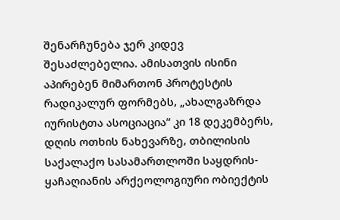შენარჩუნება ჯერ კიდევ შესაძლებელია. ამისათვის ისინი აპირებენ მიმართონ პროტესტის რადიკალურ ფორმებს, „ახალგაზრდა იურისტთა ასოციაცია“ კი 18 დეკემბერს, დღის ოთხის ნახევარზე, თბილისის საქალაქო სასამართლოში საყდრის-ყაჩაღიანის არქეოლოგიური ობიექტის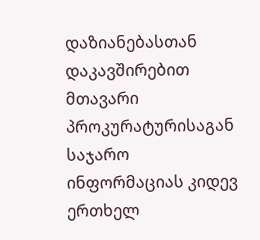დაზიანებასთან დაკავშირებით მთავარი პროკურატურისაგან საჯარო ინფორმაციას კიდევ ერთხელ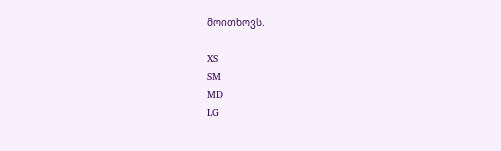მოითხოვს.

XS
SM
MD
LG